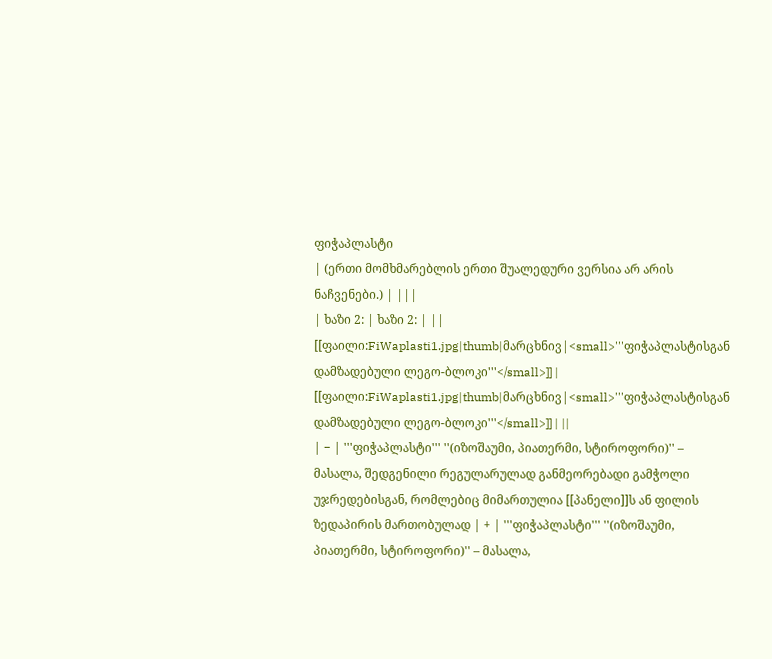ფიჭაპლასტი
| (ერთი მომხმარებლის ერთი შუალედური ვერსია არ არის ნაჩვენები.) | |||
| ხაზი 2: | ხაზი 2: | ||
[[ფაილი:FiWaplasti1.jpg|thumb|მარცხნივ|<small>'''ფიჭაპლასტისგან დამზადებული ლეგო-ბლოკი'''</small>]] | [[ფაილი:FiWaplasti1.jpg|thumb|მარცხნივ|<small>'''ფიჭაპლასტისგან დამზადებული ლეგო-ბლოკი'''</small>]] | ||
| − | '''ფიჭაპლასტი''' ''(იზოშაუმი, პიათერმი, სტიროფორი)'' – მასალა, შედგენილი რეგულარულად განმეორებადი გამჭოლი უჯრედებისგან, რომლებიც მიმართულია [[პანელი]]ს ან ფილის ზედაპირის მართობულად | + | '''ფიჭაპლასტი''' ''(იზოშაუმი, პიათერმი, სტიროფორი)'' – მასალა,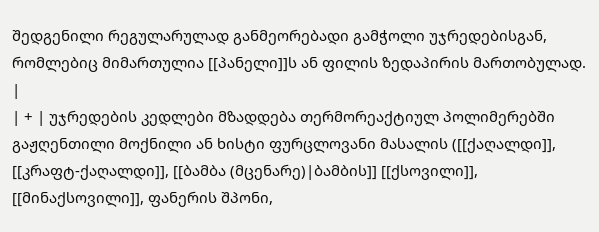შედგენილი რეგულარულად განმეორებადი გამჭოლი უჯრედებისგან, რომლებიც მიმართულია [[პანელი]]ს ან ფილის ზედაპირის მართობულად. |
| + | უჯრედების კედლები მზადდება თერმორეაქტიულ პოლიმერებში გაჟღენთილი მოქნილი ან ხისტი ფურცლოვანი მასალის ([[ქაღალდი]], [[კრაფტ-ქაღალდი]], [[ბამბა (მცენარე)|ბამბის]] [[ქსოვილი]], [[მინაქსოვილი]], ფანერის შპონი,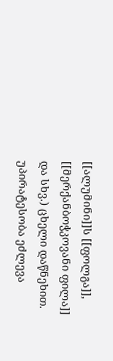[[ალუმინი]]ს [[ფოლგა]], [[მერქანბოჭკოვანი ფილა]] და სხვ.) ცხელი დაწნეხით. უპირატესობა ეძლევა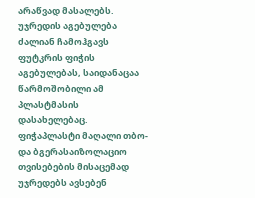არაწვად მასალებს. უჯრედის აგებულება ძალიან ჩამოჰგავს ფუტკრის ფიჭის აგებულებას, საიდანაცაა წარმოშობილი ამ პლასტმასის დასახელებაც. ფიჭაპლასტი მაღალი თბო- და ბგერასაიზოლაციო თვისებების მისაცემად უჯრედებს ავსებენ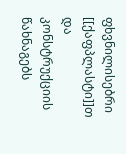ფხვნილისებრი [[ქაფპლასტი]]თ და კონსტრუქციის წახნაგებს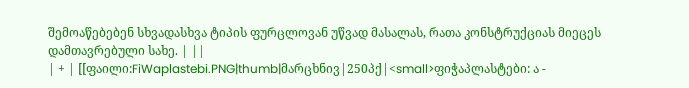შემოაწებებენ სხვადასხვა ტიპის ფურცლოვან უწვად მასალას, რათა კონსტრუქციას მიეცეს დამთავრებული სახე. | ||
| + | [[ფაილი:FiWaplastebi.PNG|thumb|მარცხნივ|250პქ|<small>ფიჭაპლასტები: ა -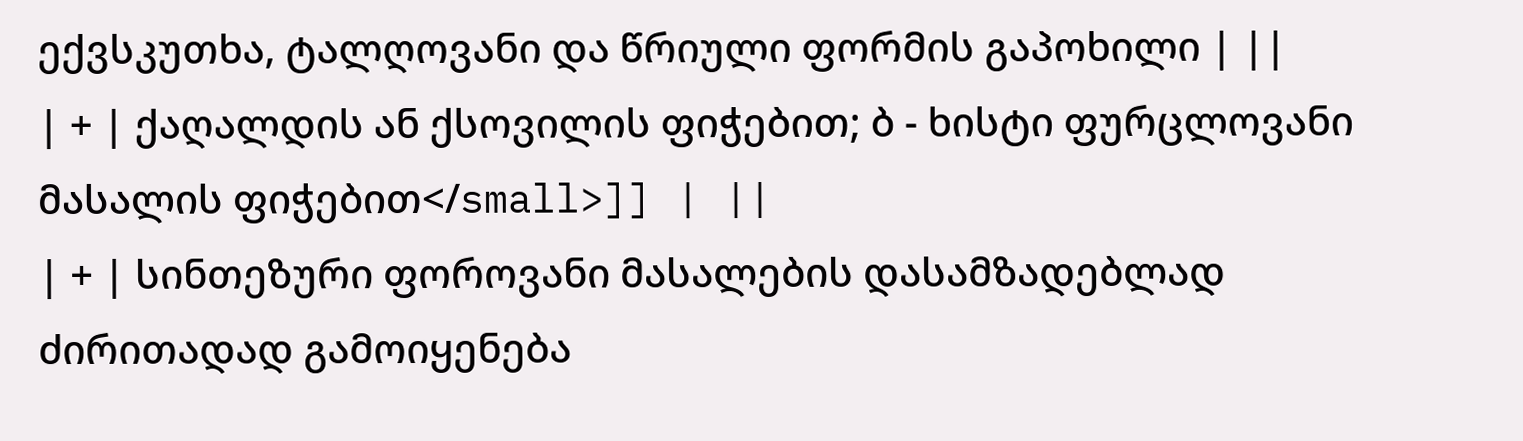ექვსკუთხა, ტალღოვანი და წრიული ფორმის გაპოხილი | ||
| + | ქაღალდის ან ქსოვილის ფიჭებით; ბ - ხისტი ფურცლოვანი მასალის ფიჭებით</small>]] | ||
| + | სინთეზური ფოროვანი მასალების დასამზადებლად ძირითადად გამოიყენება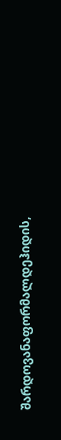შარდოვანაფორმალდეჰიდის,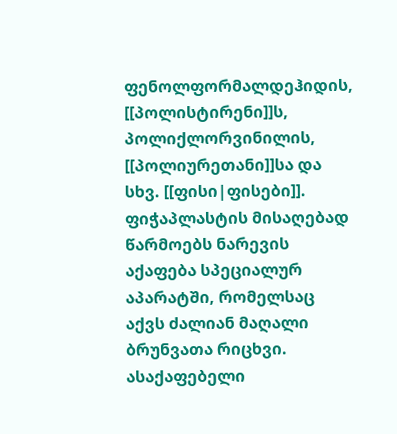ფენოლფორმალდეჰიდის, [[პოლისტირენი]]ს, პოლიქლორვინილის, [[პოლიურეთანი]]სა და სხვ. [[ფისი|ფისები]]. ფიჭაპლასტის მისაღებად წარმოებს ნარევის აქაფება სპეციალურ აპარატში, რომელსაც აქვს ძალიან მაღალი ბრუნვათა რიცხვი. ასაქაფებელი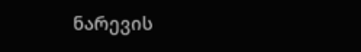ნარევის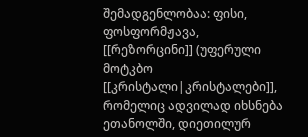შემადგენლობაა: ფისი, ფოსფორმჟავა, [[რეზორცინი]] (უფერული მოტკბო [[კრისტალი|კრისტალები]], რომელიც ადვილად იხსნება ეთანოლში, დიეთილურ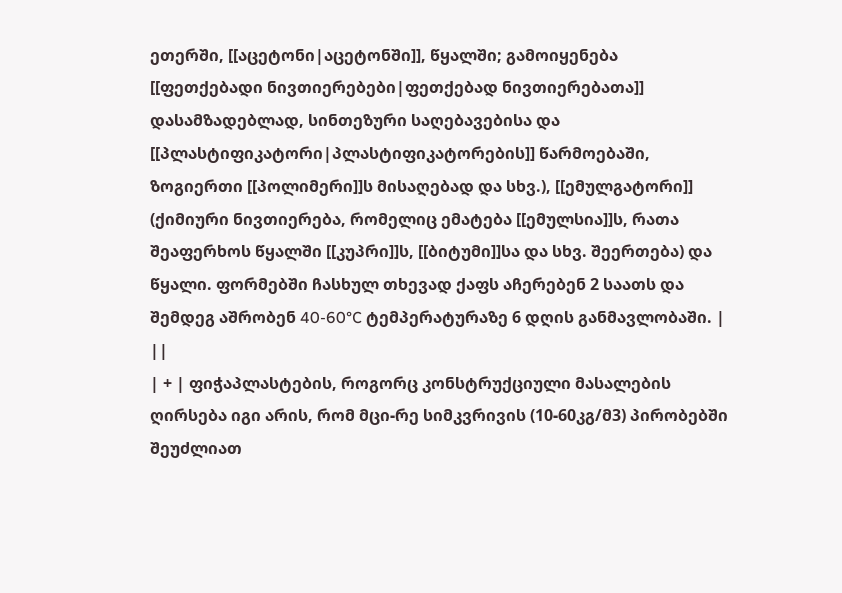ეთერში, [[აცეტონი|აცეტონში]], წყალში; გამოიყენება [[ფეთქებადი ნივთიერებები|ფეთქებად ნივთიერებათა]] დასამზადებლად, სინთეზური საღებავებისა და [[პლასტიფიკატორი|პლასტიფიკატორების]] წარმოებაში, ზოგიერთი [[პოლიმერი]]ს მისაღებად და სხვ.), [[ემულგატორი]] (ქიმიური ნივთიერება, რომელიც ემატება [[ემულსია]]ს, რათა შეაფერხოს წყალში [[კუპრი]]ს, [[ბიტუმი]]სა და სხვ. შეერთება) და წყალი. ფორმებში ჩასხულ თხევად ქაფს აჩერებენ 2 საათს და შემდეგ აშრობენ 40-60°C ტემპერატურაზე 6 დღის განმავლობაში. | ||
| + | ფიჭაპლასტების, როგორც კონსტრუქციული მასალების ღირსება იგი არის, რომ მცი-რე სიმკვრივის (10-60კგ/მ3) პირობებში შეუძლიათ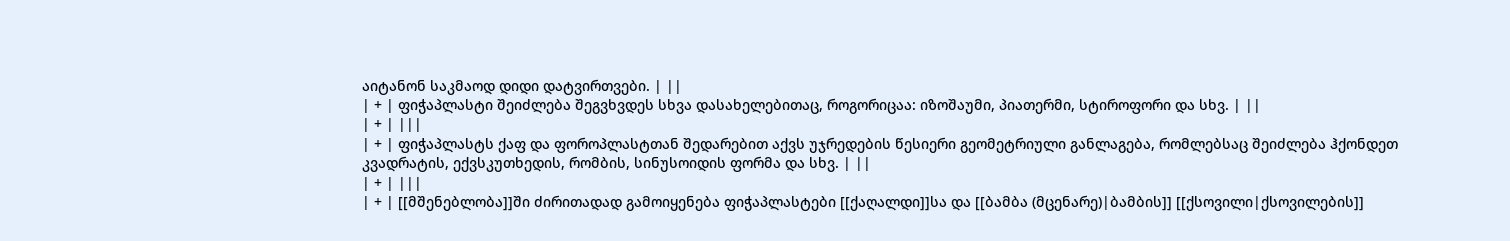აიტანონ საკმაოდ დიდი დატვირთვები. | ||
| + | ფიჭაპლასტი შეიძლება შეგვხვდეს სხვა დასახელებითაც, როგორიცაა: იზოშაუმი, პიათერმი, სტიროფორი და სხვ. | ||
| + | |||
| + | ფიჭაპლასტს ქაფ და ფოროპლასტთან შედარებით აქვს უჯრედების წესიერი გეომეტრიული განლაგება, რომლებსაც შეიძლება ჰქონდეთ კვადრატის, ექვსკუთხედის, რომბის, სინუსოიდის ფორმა და სხვ. | ||
| + | |||
| + | [[მშენებლობა]]ში ძირითადად გამოიყენება ფიჭაპლასტები [[ქაღალდი]]სა და [[ბამბა (მცენარე)|ბამბის]] [[ქსოვილი|ქსოვილების]]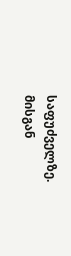საფუძველზე. მისგან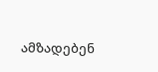ამზადებენ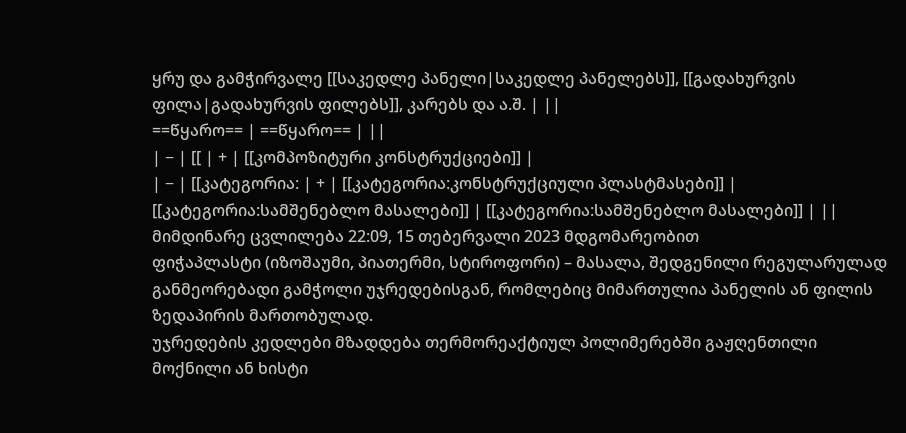ყრუ და გამჭირვალე [[საკედლე პანელი|საკედლე პანელებს]], [[გადახურვის ფილა|გადახურვის ფილებს]], კარებს და ა.შ. | ||
==წყარო== | ==წყარო== | ||
| − | [[ | + | [[კომპოზიტური კონსტრუქციები]] |
| − | [[კატეგორია: | + | [[კატეგორია:კონსტრუქციული პლასტმასები]] |
[[კატეგორია:სამშენებლო მასალები]] | [[კატეგორია:სამშენებლო მასალები]] | ||
მიმდინარე ცვლილება 22:09, 15 თებერვალი 2023 მდგომარეობით
ფიჭაპლასტი (იზოშაუმი, პიათერმი, სტიროფორი) – მასალა, შედგენილი რეგულარულად განმეორებადი გამჭოლი უჯრედებისგან, რომლებიც მიმართულია პანელის ან ფილის ზედაპირის მართობულად.
უჯრედების კედლები მზადდება თერმორეაქტიულ პოლიმერებში გაჟღენთილი მოქნილი ან ხისტი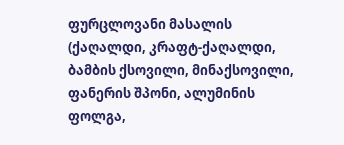ფურცლოვანი მასალის (ქაღალდი, კრაფტ-ქაღალდი, ბამბის ქსოვილი, მინაქსოვილი, ფანერის შპონი, ალუმინის ფოლგა,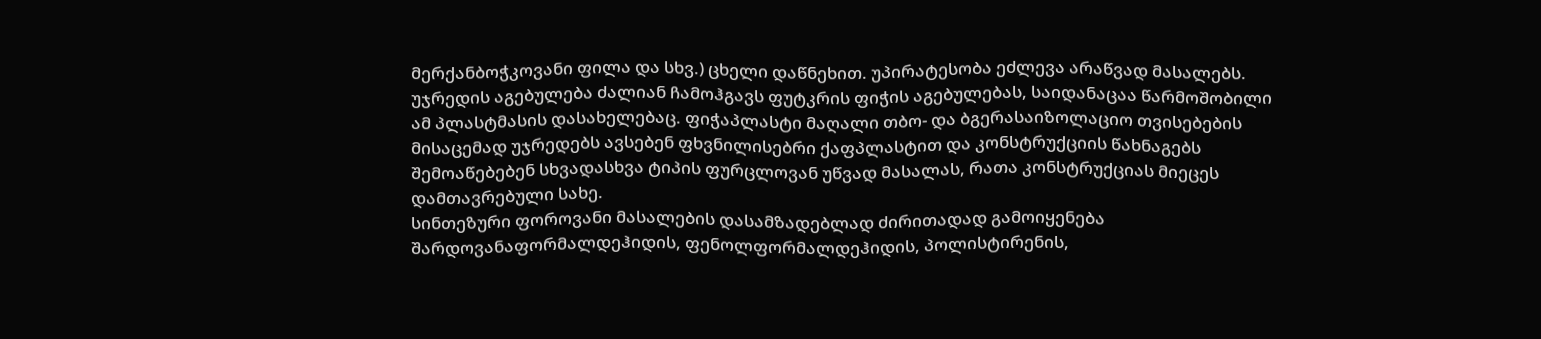მერქანბოჭკოვანი ფილა და სხვ.) ცხელი დაწნეხით. უპირატესობა ეძლევა არაწვად მასალებს. უჯრედის აგებულება ძალიან ჩამოჰგავს ფუტკრის ფიჭის აგებულებას, საიდანაცაა წარმოშობილი ამ პლასტმასის დასახელებაც. ფიჭაპლასტი მაღალი თბო- და ბგერასაიზოლაციო თვისებების მისაცემად უჯრედებს ავსებენ ფხვნილისებრი ქაფპლასტით და კონსტრუქციის წახნაგებს შემოაწებებენ სხვადასხვა ტიპის ფურცლოვან უწვად მასალას, რათა კონსტრუქციას მიეცეს დამთავრებული სახე.
სინთეზური ფოროვანი მასალების დასამზადებლად ძირითადად გამოიყენება შარდოვანაფორმალდეჰიდის, ფენოლფორმალდეჰიდის, პოლისტირენის,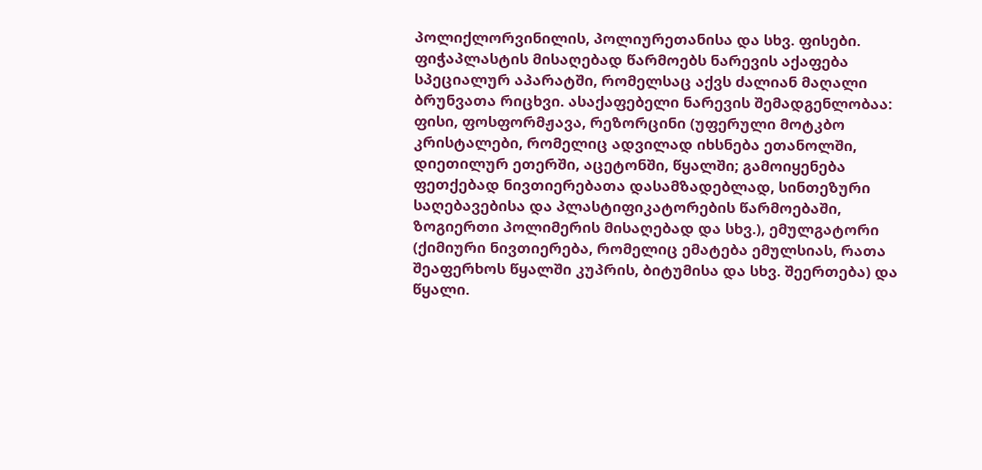პოლიქლორვინილის, პოლიურეთანისა და სხვ. ფისები. ფიჭაპლასტის მისაღებად წარმოებს ნარევის აქაფება სპეციალურ აპარატში, რომელსაც აქვს ძალიან მაღალი ბრუნვათა რიცხვი. ასაქაფებელი ნარევის შემადგენლობაა: ფისი, ფოსფორმჟავა, რეზორცინი (უფერული მოტკბო კრისტალები, რომელიც ადვილად იხსნება ეთანოლში, დიეთილურ ეთერში, აცეტონში, წყალში; გამოიყენება ფეთქებად ნივთიერებათა დასამზადებლად, სინთეზური საღებავებისა და პლასტიფიკატორების წარმოებაში, ზოგიერთი პოლიმერის მისაღებად და სხვ.), ემულგატორი (ქიმიური ნივთიერება, რომელიც ემატება ემულსიას, რათა შეაფერხოს წყალში კუპრის, ბიტუმისა და სხვ. შეერთება) და წყალი.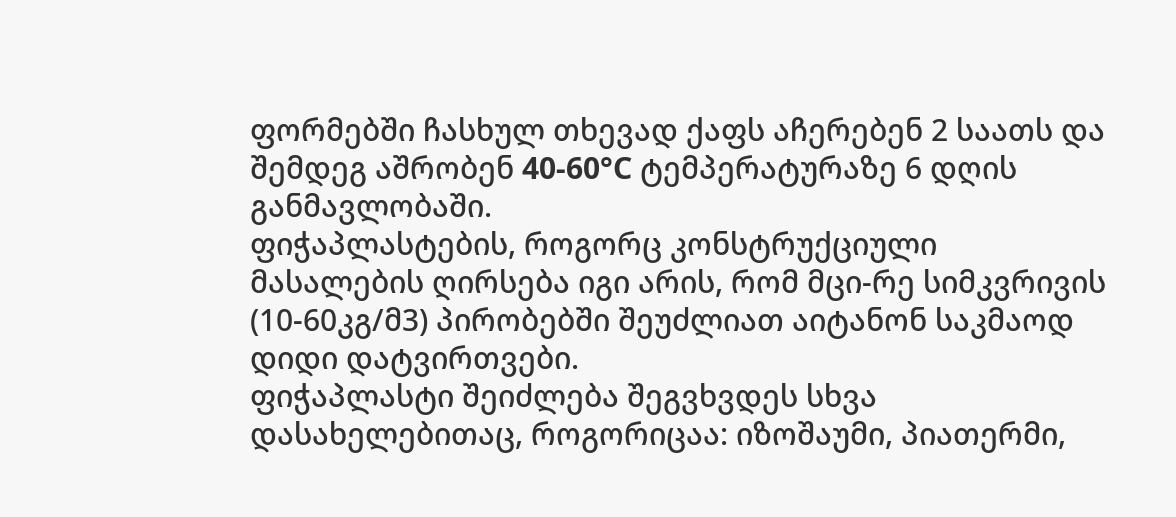ფორმებში ჩასხულ თხევად ქაფს აჩერებენ 2 საათს და შემდეგ აშრობენ 40-60°C ტემპერატურაზე 6 დღის განმავლობაში.
ფიჭაპლასტების, როგორც კონსტრუქციული მასალების ღირსება იგი არის, რომ მცი-რე სიმკვრივის (10-60კგ/მ3) პირობებში შეუძლიათ აიტანონ საკმაოდ დიდი დატვირთვები.
ფიჭაპლასტი შეიძლება შეგვხვდეს სხვა დასახელებითაც, როგორიცაა: იზოშაუმი, პიათერმი,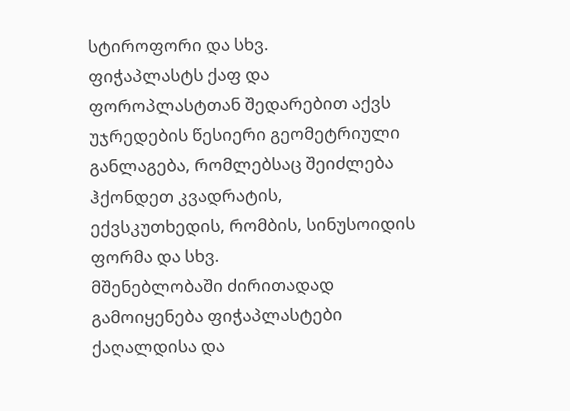სტიროფორი და სხვ.
ფიჭაპლასტს ქაფ და ფოროპლასტთან შედარებით აქვს უჯრედების წესიერი გეომეტრიული განლაგება, რომლებსაც შეიძლება ჰქონდეთ კვადრატის, ექვსკუთხედის, რომბის, სინუსოიდის ფორმა და სხვ.
მშენებლობაში ძირითადად გამოიყენება ფიჭაპლასტები ქაღალდისა და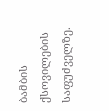ბამბის ქსოვილების საფუძველზე.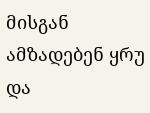მისგან ამზადებენ ყრუ და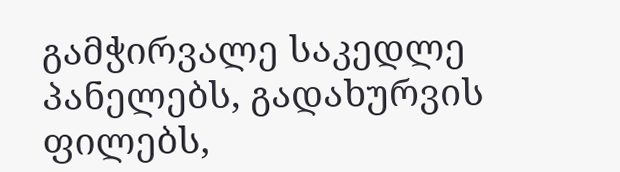გამჭირვალე საკედლე პანელებს, გადახურვის ფილებს,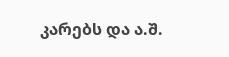კარებს და ა.შ.